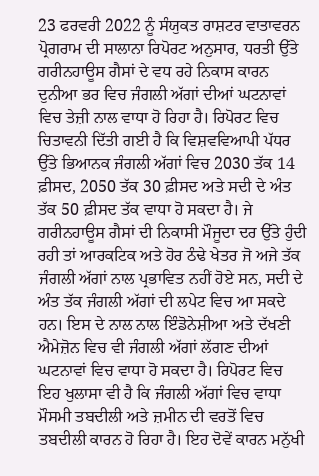23 ਫਰਵਰੀ 2022 ਨੂੰ ਸੰਯੁਕਤ ਰਾਸ਼ਟਰ ਵਾਤਾਵਰਨ ਪ੍ਰੋਗਰਾਮ ਦੀ ਸਾਲਾਨਾ ਰਿਪੋਰਟ ਅਨੁਸਾਰ, ਧਰਤੀ ਉੱਤੇ ਗਰੀਨਹਾਊਸ ਗੈਸਾਂ ਦੇ ਵਧ ਰਹੇ ਨਿਕਾਸ ਕਾਰਨ ਦੁਨੀਆ ਭਰ ਵਿਚ ਜੰਗਲੀ ਅੱਗਾਂ ਦੀਆਂ ਘਟਨਾਵਾਂ ਵਿਚ ਤੇਜ਼ੀ ਨਾਲ ਵਾਧਾ ਹੋ ਰਿਹਾ ਹੈ। ਰਿਪੋਰਟ ਵਿਚ ਚਿਤਾਵਨੀ ਦਿੱਤੀ ਗਈ ਹੈ ਕਿ ਵਿਸ਼ਵਵਿਆਪੀ ਪੱਧਰ ਉੱਤੇ ਭਿਆਨਕ ਜੰਗਲੀ ਅੱਗਾਂ ਵਿਚ 2030 ਤੱਕ 14 ਫ਼ੀਸਦ, 2050 ਤੱਕ 30 ਫ਼ੀਸਦ ਅਤੇ ਸਦੀ ਦੇ ਅੰਤ ਤੱਕ 50 ਫ਼ੀਸਦ ਤੱਕ ਵਾਧਾ ਹੋ ਸਕਦਾ ਹੈ। ਜੇ ਗਰੀਨਹਾਊਸ ਗੈਸਾਂ ਦੀ ਨਿਕਾਸੀ ਮੌਜੂਦਾ ਦਰ ਉੱਤੇ ਹੁੰਦੀ ਰਹੀ ਤਾਂ ਆਰਕਟਿਕ ਅਤੇ ਹੋਰ ਠੰਢੇ ਖੇਤਰ ਜੋ ਅਜੇ ਤੱਕ ਜੰਗਲੀ ਅੱਗਾਂ ਨਾਲ ਪ੍ਰਭਾਵਿਤ ਨਹੀਂ ਹੋਏ ਸਨ, ਸਦੀ ਦੇ ਅੰਤ ਤੱਕ ਜੰਗਲੀ ਅੱਗਾਂ ਦੀ ਲਪੇਟ ਵਿਚ ਆ ਸਕਦੇ ਹਨ। ਇਸ ਦੇ ਨਾਲ ਨਾਲ ਇੰਡੋਨੇਸ਼ੀਆ ਅਤੇ ਦੱਖਣੀ ਐਮੇਜ਼ੋਨ ਵਿਚ ਵੀ ਜੰਗਲੀ ਅੱਗਾਂ ਲੱਗਣ ਦੀਆਂ ਘਟਨਾਵਾਂ ਵਿਚ ਵਾਧਾ ਹੋ ਸਕਦਾ ਹੈ। ਰਿਪੋਰਟ ਵਿਚ ਇਹ ਖੁਲਾਸਾ ਵੀ ਹੈ ਕਿ ਜੰਗਲੀ ਅੱਗਾਂ ਵਿਚ ਵਾਧਾ ਮੌਸਮੀ ਤਬਦੀਲੀ ਅਤੇ ਜ਼ਮੀਨ ਦੀ ਵਰਤੋਂ ਵਿਚ ਤਬਦੀਲੀ ਕਾਰਨ ਹੋ ਰਿਹਾ ਹੈ। ਇਹ ਦੋਵੇਂ ਕਾਰਨ ਮਨੁੱਖੀ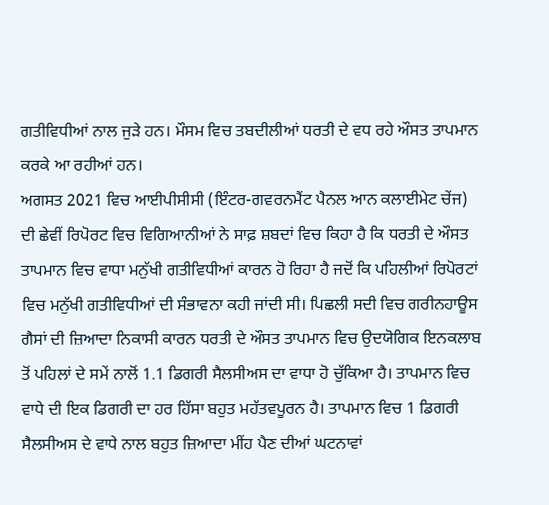ਗਤੀਵਿਧੀਆਂ ਨਾਲ ਜੁੜੇ ਹਨ। ਮੌਸਮ ਵਿਚ ਤਬਦੀਲੀਆਂ ਧਰਤੀ ਦੇ ਵਧ ਰਹੇ ਔਸਤ ਤਾਪਮਾਨ ਕਰਕੇ ਆ ਰਹੀਆਂ ਹਨ।
ਅਗਸਤ 2021 ਵਿਚ ਆਈਪੀਸੀਸੀ (ਇੰਟਰ-ਗਵਰਨਮੈਂਟ ਪੈਨਲ ਆਨ ਕਲਾਈਮੇਟ ਚੇਂਜ) ਦੀ ਛੇਵੀਂ ਰਿਪੋਰਟ ਵਿਚ ਵਿਗਿਆਨੀਆਂ ਨੇ ਸਾਫ਼ ਸ਼ਬਦਾਂ ਵਿਚ ਕਿਹਾ ਹੈ ਕਿ ਧਰਤੀ ਦੇ ਔਸਤ ਤਾਪਮਾਨ ਵਿਚ ਵਾਧਾ ਮਨੁੱਖੀ ਗਤੀਵਿਧੀਆਂ ਕਾਰਨ ਹੋ ਰਿਹਾ ਹੈ ਜਦੋਂ ਕਿ ਪਹਿਲੀਆਂ ਰਿਪੋਰਟਾਂ ਵਿਚ ਮਨੁੱਖੀ ਗਤੀਵਿਧੀਆਂ ਦੀ ਸੰਭਾਵਨਾ ਕਹੀ ਜਾਂਦੀ ਸੀ। ਪਿਛਲੀ ਸਦੀ ਵਿਚ ਗਰੀਨਹਾਊਸ ਗੈਸਾਂ ਦੀ ਜ਼ਿਆਦਾ ਨਿਕਾਸੀ ਕਾਰਨ ਧਰਤੀ ਦੇ ਔਸਤ ਤਾਪਮਾਨ ਵਿਚ ਉਦਯੋਗਿਕ ਇਨਕਲਾਬ ਤੋਂ ਪਹਿਲਾਂ ਦੇ ਸਮੇਂ ਨਾਲੋਂ 1.1 ਡਿਗਰੀ ਸੈਲਸੀਅਸ ਦਾ ਵਾਧਾ ਹੋ ਚੁੱਕਿਆ ਹੈ। ਤਾਪਮਾਨ ਵਿਚ ਵਾਧੇ ਦੀ ਇਕ ਡਿਗਰੀ ਦਾ ਹਰ ਹਿੱਸਾ ਬਹੁਤ ਮਹੱਤਵਪੂਰਨ ਹੈ। ਤਾਪਮਾਨ ਵਿਚ 1 ਡਿਗਰੀ ਸੈਲਸੀਅਸ ਦੇ ਵਾਧੇ ਨਾਲ ਬਹੁਤ ਜ਼ਿਆਦਾ ਮੀਂਹ ਪੈਣ ਦੀਆਂ ਘਟਨਾਵਾਂ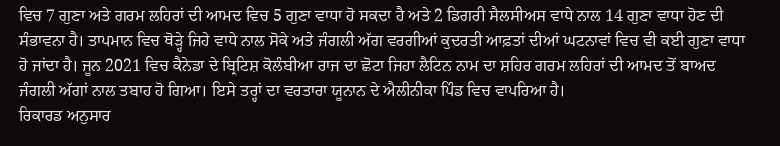ਵਿਚ 7 ਗੁਣਾ ਅਤੇ ਗਰਮ ਲਹਿਰਾਂ ਦੀ ਆਮਦ ਵਿਚ 5 ਗੁਣਾ ਵਾਧਾ ਹੋ ਸਕਦਾ ਹੈ ਅਤੇ 2 ਡਿਗਰੀ ਸੈਲਸੀਅਸ ਵਾਧੇ ਨਾਲ 14 ਗੁਣਾ ਵਾਧਾ ਹੋਣ ਦੀ ਸੰਭਾਵਨਾ ਹੈ। ਤਾਪਮਾਨ ਵਿਚ ਥੋੜ੍ਹੇ ਜਿਹੇ ਵਾਧੇ ਨਾਲ ਸੋਕੇ ਅਤੇ ਜੰਗਲੀ ਅੱਗ ਵਰਗੀਆਂ ਕੁਦਰਤੀ ਆਫ਼ਤਾਂ ਦੀਆਂ ਘਟਨਾਵਾਂ ਵਿਚ ਵੀ ਕਈ ਗੁਣਾ ਵਾਧਾ ਹੋ ਜਾਂਦਾ ਹੈ। ਜੂਨ 2021 ਵਿਚ ਕੈਨੇਡਾ ਦੇ ਬ੍ਰਿਟਿਸ਼ ਕੋਲੰਬੀਆ ਰਾਜ ਦਾ ਛੋਟਾ ਜਿਹਾ ਲੈਟਿਨ ਨਾਮ ਦਾ ਸ਼ਹਿਰ ਗਰਮ ਲਹਿਰਾਂ ਦੀ ਆਮਦ ਤੋਂ ਬਾਅਦ ਜੰਗਲੀ ਅੱਗਾਂ ਨਾਲ ਤਬਾਹ ਹੋ ਗਿਆ। ਇਸੇ ਤਰ੍ਹਾਂ ਦਾ ਵਰਤਾਰਾ ਯੂਨਾਨ ਦੇ ਐਲੀਨੀਕਾ ਪਿੰਡ ਵਿਚ ਵਾਪਰਿਆ ਹੈ।
ਰਿਕਾਰਡ ਅਨੁਸਾਰ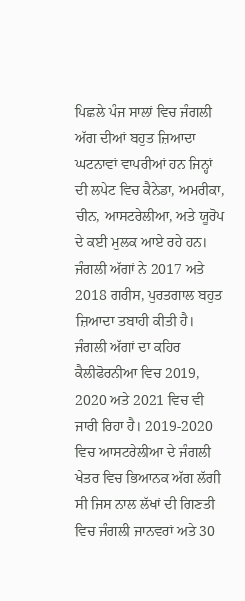ਪਿਛਲੇ ਪੰਜ ਸਾਲਾਂ ਵਿਚ ਜੰਗਲੀ ਅੱਗ ਦੀਆਂ ਬਹੁਤ ਜ਼ਿਆਦਾ ਘਟਨਾਵਾਂ ਵਾਪਰੀਆਂ ਹਨ ਜਿਨ੍ਹਾਂ ਦੀ ਲਪੇਟ ਵਿਚ ਕੈਨੇਡਾ, ਅਮਰੀਕਾ, ਚੀਨ, ਆਸਟਰੇਲੀਆ, ਅਤੇ ਯੂਰੋਪ ਦੇ ਕਈ ਮੁਲਕ ਆਏ ਰਹੇ ਹਨ। ਜੰਗਲੀ ਅੱਗਾਂ ਨੇ 2017 ਅਤੇ 2018 ਗਰੀਸ, ਪੁਰਤਗਾਲ ਬਹੁਤ ਜ਼ਿਆਦਾ ਤਬਾਹੀ ਕੀਤੀ ਹੈ। ਜੰਗਲੀ ਅੱਗਾਂ ਦਾ ਕਹਿਰ ਕੈਲੀਫੋਰਨੀਆ ਵਿਚ 2019, 2020 ਅਤੇ 2021 ਵਿਚ ਵੀ ਜਾਰੀ ਰਿਹਾ ਹੈ। 2019-2020 ਵਿਚ ਆਸਟਰੇਲੀਆ ਦੇ ਜੰਗਲੀ ਖੇਤਰ ਵਿਚ ਭਿਆਨਕ ਅੱਗ ਲੱਗੀ ਸੀ ਜਿਸ ਨਾਲ ਲੱਖਾਂ ਦੀ ਗਿਣਤੀ ਵਿਚ ਜੰਗਲੀ ਜਾਨਵਰਾਂ ਅਤੇ 30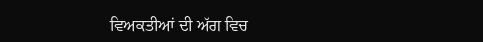ਵਿਅਕਤੀਆਂ ਦੀ ਅੱਗ ਵਿਚ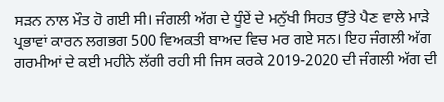ਸੜਨ ਨਾਲ ਮੌਤ ਹੋ ਗਈ ਸੀ। ਜੰਗਲੀ ਅੱਗ ਦੇ ਧੂੰਏਂ ਦੇ ਮਨੁੱਖੀ ਸਿਹਤ ਉੱਤੇ ਪੈਣ ਵਾਲੇ ਮਾੜੇ ਪ੍ਰਭਾਵਾਂ ਕਾਰਨ ਲਗਭਗ 500 ਵਿਅਕਤੀ ਬਾਅਦ ਵਿਚ ਮਰ ਗਏ ਸਨ। ਇਹ ਜੰਗਲੀ ਅੱਗ ਗਰਮੀਆਂ ਦੇ ਕਈ ਮਹੀਨੇ ਲੱਗੀ ਰਹੀ ਸੀ ਜਿਸ ਕਰਕੇ 2019-2020 ਦੀ ਜੰਗਲੀ ਅੱਗ ਦੀ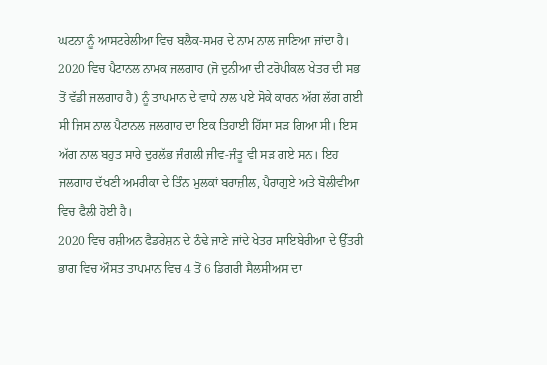ਘਟਨਾ ਨੂੰ ਆਸਟਰੇਲੀਆ ਵਿਚ ਬਲੈਕ-ਸਮਰ ਦੇ ਨਾਮ ਨਾਲ ਜਾਣਿਆ ਜਾਂਦਾ ਹੈ।
2020 ਵਿਚ ਪੈਟਾਨਲ ਨਾਮਕ ਜਲਗਾਹ (ਜੋ ਦੁਨੀਆ ਦੀ ਟਰੋਪੀਕਲ ਖੇਤਰ ਦੀ ਸਭ ਤੋਂ ਵੱਡੀ ਜਲਗਾਹ ਹੈ) ਨੂੰ ਤਾਪਮਾਨ ਦੇ ਵਾਧੇ ਨਾਲ ਪਏ ਸੋਕੇ ਕਾਰਨ ਅੱਗ ਲੱਗ ਗਈ ਸੀ ਜਿਸ ਨਾਲ ਪੈਟਾਨਲ ਜਲਗਾਹ ਦਾ ਇਕ ਤਿਹਾਈ ਹਿੱਸਾ ਸੜ ਗਿਆ ਸੀ। ਇਸ ਅੱਗ ਨਾਲ ਬਹੁਤ ਸਾਰੇ ਦੁਰਲੱਭ ਜੰਗਲੀ ਜੀਵ-ਜੰਤੂ ਵੀ ਸੜ ਗਏ ਸਨ। ਇਹ ਜਲਗਾਹ ਦੱਖਣੀ ਅਮਰੀਕਾ ਦੇ ਤਿੰਨ ਮੁਲਕਾਂ ਬਰਾਜ਼ੀਲ, ਪੈਰਾਗੁਏ ਅਤੇ ਬੋਲੀਵੀਆ ਵਿਚ ਫੈਲੀ ਹੋਈ ਹੈ।
2020 ਵਿਚ ਰਸ਼ੀਅਨ ਫੈਡਰੇਸ਼ਨ ਦੇ ਠੰਢੇ ਜਾਣੇ ਜਾਂਦੇ ਖੇਤਰ ਸਾਇਬੇਰੀਆ ਦੇ ਉੱਤਰੀ ਭਾਗ ਵਿਚ ਔਸਤ ਤਾਪਮਾਨ ਵਿਚ 4 ਤੋਂ 6 ਡਿਗਰੀ ਸੈਲਸੀਅਸ ਦਾ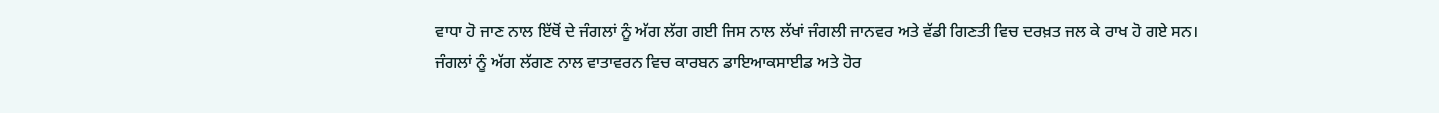ਵਾਧਾ ਹੋ ਜਾਣ ਨਾਲ ਇੱਥੋਂ ਦੇ ਜੰਗਲਾਂ ਨੂੰ ਅੱਗ ਲੱਗ ਗਈ ਜਿਸ ਨਾਲ ਲੱਖਾਂ ਜੰਗਲੀ ਜਾਨਵਰ ਅਤੇ ਵੱਡੀ ਗਿਣਤੀ ਵਿਚ ਦਰਖ਼ਤ ਜਲ ਕੇ ਰਾਖ ਹੋ ਗਏ ਸਨ।
ਜੰਗਲਾਂ ਨੂੰ ਅੱਗ ਲੱਗਣ ਨਾਲ ਵਾਤਾਵਰਨ ਵਿਚ ਕਾਰਬਨ ਡਾਇਆਕਸਾਈਡ ਅਤੇ ਹੋਰ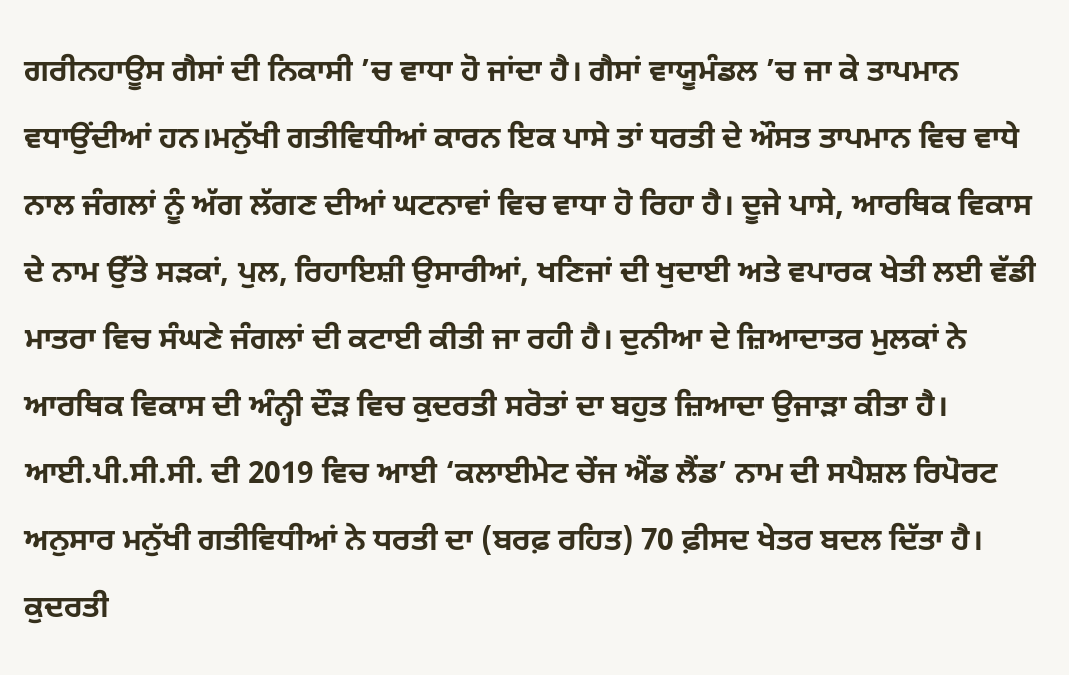ਗਰੀਨਹਾਊਸ ਗੈਸਾਂ ਦੀ ਨਿਕਾਸੀ ’ਚ ਵਾਧਾ ਹੋ ਜਾਂਦਾ ਹੈ। ਗੈਸਾਂ ਵਾਯੂਮੰਡਲ ’ਚ ਜਾ ਕੇ ਤਾਪਮਾਨ ਵਧਾਉਂਦੀਆਂ ਹਨ।ਮਨੁੱਖੀ ਗਤੀਵਿਧੀਆਂ ਕਾਰਨ ਇਕ ਪਾਸੇ ਤਾਂ ਧਰਤੀ ਦੇ ਔਸਤ ਤਾਪਮਾਨ ਵਿਚ ਵਾਧੇ ਨਾਲ ਜੰਗਲਾਂ ਨੂੰ ਅੱਗ ਲੱਗਣ ਦੀਆਂ ਘਟਨਾਵਾਂ ਵਿਚ ਵਾਧਾ ਹੋ ਰਿਹਾ ਹੈ। ਦੂਜੇ ਪਾਸੇ, ਆਰਥਿਕ ਵਿਕਾਸ ਦੇ ਨਾਮ ਉੱਤੇ ਸੜਕਾਂ, ਪੁਲ, ਰਿਹਾਇਸ਼ੀ ਉਸਾਰੀਆਂ, ਖਣਿਜਾਂ ਦੀ ਖੁਦਾਈ ਅਤੇ ਵਪਾਰਕ ਖੇਤੀ ਲਈ ਵੱਡੀ ਮਾਤਰਾ ਵਿਚ ਸੰਘਣੇ ਜੰਗਲਾਂ ਦੀ ਕਟਾਈ ਕੀਤੀ ਜਾ ਰਹੀ ਹੈ। ਦੁਨੀਆ ਦੇ ਜ਼ਿਆਦਾਤਰ ਮੁਲਕਾਂ ਨੇ ਆਰਥਿਕ ਵਿਕਾਸ ਦੀ ਅੰਨ੍ਹੀ ਦੌੜ ਵਿਚ ਕੁਦਰਤੀ ਸਰੋਤਾਂ ਦਾ ਬਹੁਤ ਜ਼ਿਆਦਾ ਉਜਾੜਾ ਕੀਤਾ ਹੈ। ਆਈ.ਪੀ.ਸੀ.ਸੀ. ਦੀ 2019 ਵਿਚ ਆਈ ‘ਕਲਾਈਮੇਟ ਚੇਂਜ ਐਂਡ ਲੈਂਡ’ ਨਾਮ ਦੀ ਸਪੈਸ਼ਲ ਰਿਪੋਰਟ ਅਨੁਸਾਰ ਮਨੁੱਖੀ ਗਤੀਵਿਧੀਆਂ ਨੇ ਧਰਤੀ ਦਾ (ਬਰਫ਼ ਰਹਿਤ) 70 ਫ਼ੀਸਦ ਖੇਤਰ ਬਦਲ ਦਿੱਤਾ ਹੈ। ਕੁਦਰਤੀ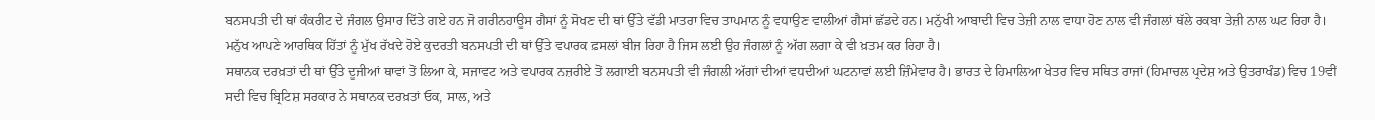ਬਨਸਪਤੀ ਦੀ ਥਾਂ ਕੰਕਰੀਟ ਦੇ ਜੰਗਲ ਉਸਾਰ ਦਿੱਤੇ ਗਏ ਹਨ ਜੋ ਗਰੀਨਹਾਊਸ ਗੈਸਾਂ ਨੂੰ ਸੋਖਣ ਦੀ ਥਾਂ ਉੱਤੇ ਵੱਡੀ ਮਾਤਰਾ ਵਿਚ ਤਾਪਮਾਨ ਨੂੰ ਵਧਾਉਣ ਵਾਲੀਆਂ ਗੈਸਾਂ ਛੱਡਦੇ ਹਨ। ਮਨੁੱਖੀ ਆਬਾਦੀ ਵਿਚ ਤੇਜ਼ੀ ਨਾਲ ਵਾਧਾ ਹੋਣ ਨਾਲ ਵੀ ਜੰਗਲਾਂ ਥੱਲੇ ਰਕਬਾ ਤੇਜ਼ੀ ਨਾਲ ਘਟ ਰਿਹਾ ਹੈ। ਮਨੁੱਖ ਆਪਣੇ ਆਰਥਿਕ ਹਿੱਤਾਂ ਨੂੰ ਮੁੱਖ ਰੱਖਦੇ ਹੋਏ ਕੁਦਰਤੀ ਬਨਸਪਤੀ ਦੀ ਥਾਂ ਉੱਤੇ ਵਪਾਰਕ ਫ਼ਸਲਾਂ ਬੀਜ ਰਿਹਾ ਹੈ ਜਿਸ ਲਈ ਉਹ ਜੰਗਲਾਂ ਨੂੰ ਅੱਗ ਲਗਾ ਕੇ ਵੀ ਖ਼ਤਮ ਕਰ ਰਿਹਾ ਹੈ।
ਸਥਾਨਕ ਦਰਖ਼ਤਾਂ ਦੀ ਥਾਂ ਉੱਤੇ ਦੂਜੀਆਂ ਥਾਵਾਂ ਤੋਂ ਲਿਆ ਕੇ, ਸਜਾਵਟ ਅਤੇ ਵਪਾਰਕ ਨਜ਼ਰੀਏ ਤੋਂ ਲਗਾਈ ਬਨਸਪਤੀ ਵੀ ਜੰਗਲੀ ਅੱਗਾਂ ਦੀਆਂ ਵਧਦੀਆਂ ਘਟਨਾਵਾਂ ਲਈ ਜ਼ਿੰਮੇਵਾਰ ਹੈ। ਭਾਰਤ ਦੇ ਹਿਮਾਲਿਆ ਖੇਤਰ ਵਿਚ ਸਥਿਤ ਰਾਜਾਂ (ਹਿਮਾਚਲ ਪ੍ਰਦੇਸ਼ ਅਤੇ ਉਤਰਾਖੰਡ) ਵਿਚ 19ਵੀਂ ਸਦੀ ਵਿਚ ਬ੍ਰਿਟਿਸ਼ ਸਰਕਾਰ ਨੇ ਸਥਾਨਕ ਦਰਖ਼ਤਾਂ ਓਕ, ਸਾਲ, ਅਤੇ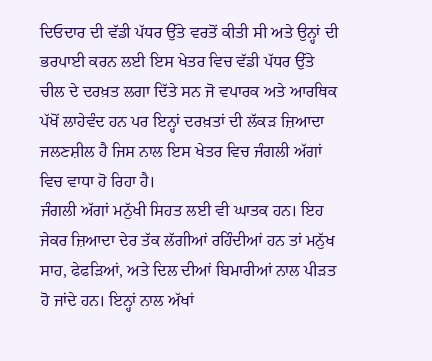ਦਿਓਦਾਰ ਦੀ ਵੱਡੀ ਪੱਧਰ ਉੱਤੇ ਵਰਤੋਂ ਕੀਤੀ ਸੀ ਅਤੇ ਉਨ੍ਹਾਂ ਦੀ ਭਰਪਾਈ ਕਰਨ ਲਈ ਇਸ ਖੇਤਰ ਵਿਚ ਵੱਡੀ ਪੱਧਰ ਉੱਤੇ ਚੀਲ ਦੇ ਦਰਖ਼ਤ ਲਗਾ ਦਿੱਤੇ ਸਨ ਜੋ ਵਪਾਰਕ ਅਤੇ ਆਰਥਿਕ ਪੱਖੋਂ ਲਾਹੇਵੰਦ ਹਨ ਪਰ ਇਨ੍ਹਾਂ ਦਰਖ਼ਤਾਂ ਦੀ ਲੱਕੜ ਜ਼ਿਆਦਾ ਜਲਣਸ਼ੀਲ ਹੈ ਜਿਸ ਨਾਲ ਇਸ ਖੇਤਰ ਵਿਚ ਜੰਗਲੀ ਅੱਗਾਂ ਵਿਚ ਵਾਧਾ ਹੋ ਰਿਹਾ ਹੈ।
ਜੰਗਲੀ ਅੱਗਾਂ ਮਨੁੱਖੀ ਸਿਹਤ ਲਈ ਵੀ ਘਾਤਕ ਹਨ। ਇਹ ਜੇਕਰ ਜ਼ਿਆਦਾ ਦੇਰ ਤੱਕ ਲੱਗੀਆਂ ਰਹਿੰਦੀਆਂ ਹਨ ਤਾਂ ਮਨੁੱਖ ਸਾਹ, ਫੇਫੜਿਆਂ, ਅਤੇ ਦਿਲ ਦੀਆਂ ਬਿਮਾਰੀਆਂ ਨਾਲ ਪੀੜਤ ਹੋ ਜਾਂਦੇ ਹਨ। ਇਨ੍ਹਾਂ ਨਾਲ ਅੱਖਾਂ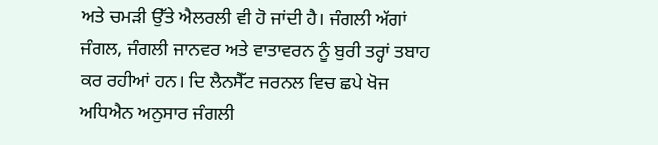ਅਤੇ ਚਮੜੀ ਉੱਤੇ ਐਲਰਲੀ ਵੀ ਹੋ ਜਾਂਦੀ ਹੈ। ਜੰਗਲੀ ਅੱਗਾਂ ਜੰਗਲ, ਜੰਗਲੀ ਜਾਨਵਰ ਅਤੇ ਵਾਤਾਵਰਨ ਨੂੰ ਬੁਰੀ ਤਰ੍ਹਾਂ ਤਬਾਹ ਕਰ ਰਹੀਆਂ ਹਨ। ਦਿ ਲੈਨਸੈੱਟ ਜਰਨਲ ਵਿਚ ਛਪੇ ਖੋਜ ਅਧਿਐਨ ਅਨੁਸਾਰ ਜੰਗਲੀ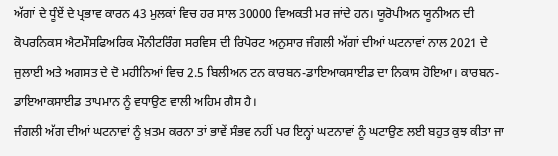ਅੱਗਾਂ ਦੇ ਧੂੰਏਂ ਦੇ ਪ੍ਰਭਾਵ ਕਾਰਨ 43 ਮੁਲਕਾਂ ਵਿਚ ਹਰ ਸਾਲ 30000 ਵਿਅਕਤੀ ਮਰ ਜਾਂਦੇ ਹਨ। ਯੂਰੋਪੀਅਨ ਯੂਨੀਅਨ ਦੀ ਕੋਪਰਨਿਕਸ ਐਟਮੌਸਫਿਅਰਿਕ ਮੌਨੀਟਰਿੰਗ ਸਰਵਿਸ ਦੀ ਰਿਪੋਰਟ ਅਨੁਸਾਰ ਜੰਗਲੀ ਅੱਗਾਂ ਦੀਆਂ ਘਟਨਾਵਾਂ ਨਾਲ 2021 ਦੇ ਜੁਲਾਈ ਅਤੇ ਅਗਸਤ ਦੇ ਦੋ ਮਹੀਨਿਆਂ ਵਿਚ 2.5 ਬਿਲੀਅਨ ਟਨ ਕਾਰਬਨ-ਡਾਇਆਕਸਾਈਡ ਦਾ ਨਿਕਾਸ ਹੋਇਆ। ਕਾਰਬਨ-ਡਾਇਆਕਸਾਈਡ ਤਾਪਮਾਨ ਨੂੰ ਵਧਾਉਣ ਵਾਲੀ ਅਹਿਮ ਗੈਸ ਹੈ।
ਜੰਗਲੀ ਅੱਗ ਦੀਆਂ ਘਟਨਾਵਾਂ ਨੂੰ ਖ਼ਤਮ ਕਰਨਾ ਤਾਂ ਭਾਵੇਂ ਸੰਭਵ ਨਹੀਂ ਪਰ ਇਨ੍ਹਾਂ ਘਟਨਾਵਾਂ ਨੂੰ ਘਟਾਉਣ ਲਈ ਬਹੁਤ ਕੁਝ ਕੀਤਾ ਜਾ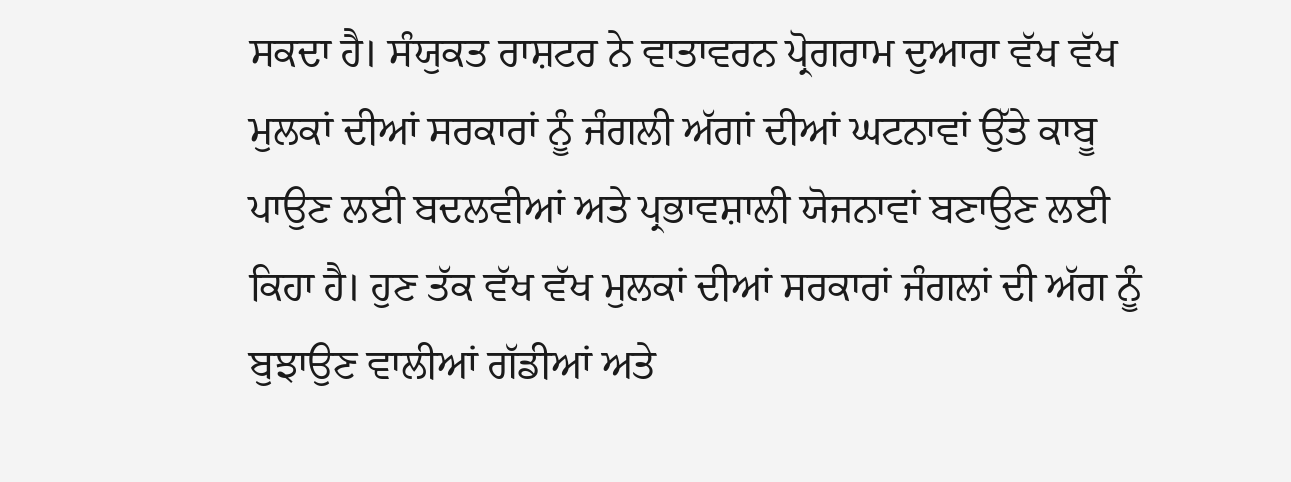ਸਕਦਾ ਹੈ। ਸੰਯੁਕਤ ਰਾਸ਼ਟਰ ਨੇ ਵਾਤਾਵਰਨ ਪ੍ਰੋਗਰਾਮ ਦੁਆਰਾ ਵੱਖ ਵੱਖ ਮੁਲਕਾਂ ਦੀਆਂ ਸਰਕਾਰਾਂ ਨੂੰ ਜੰਗਲੀ ਅੱਗਾਂ ਦੀਆਂ ਘਟਨਾਵਾਂ ਉੱਤੇ ਕਾਬੂ ਪਾਉਣ ਲਈ ਬਦਲਵੀਆਂ ਅਤੇ ਪ੍ਰਭਾਵਸ਼ਾਲੀ ਯੋਜਨਾਵਾਂ ਬਣਾਉਣ ਲਈ ਕਿਹਾ ਹੈ। ਹੁਣ ਤੱਕ ਵੱਖ ਵੱਖ ਮੁਲਕਾਂ ਦੀਆਂ ਸਰਕਾਰਾਂ ਜੰਗਲਾਂ ਦੀ ਅੱਗ ਨੂੰ ਬੁਝਾਉਣ ਵਾਲੀਆਂ ਗੱਡੀਆਂ ਅਤੇ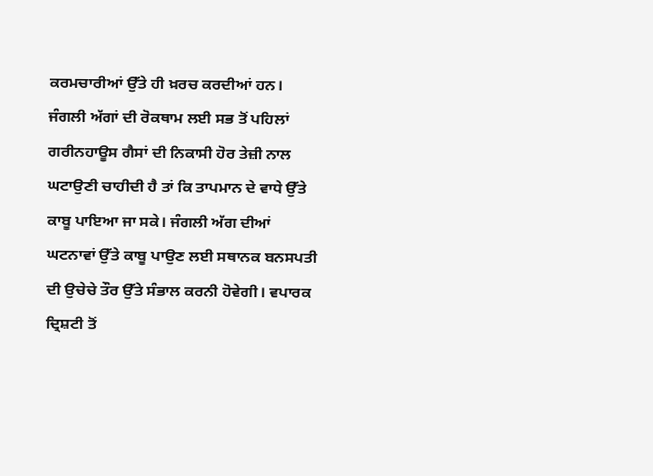ਕਰਮਚਾਰੀਆਂ ਉੱਤੇ ਹੀ ਖ਼ਰਚ ਕਰਦੀਆਂ ਹਨ। ਜੰਗਲੀ ਅੱਗਾਂ ਦੀ ਰੋਕਥਾਮ ਲਈ ਸਭ ਤੋਂ ਪਹਿਲਾਂ ਗਰੀਨਹਾਊਸ ਗੈਸਾਂ ਦੀ ਨਿਕਾਸੀ ਹੋਰ ਤੇਜ਼ੀ ਨਾਲ ਘਟਾਉਣੀ ਚਾਹੀਦੀ ਹੈ ਤਾਂ ਕਿ ਤਾਪਮਾਨ ਦੇ ਵਾਧੇ ਉੱਤੇ ਕਾਬੂ ਪਾਇਆ ਜਾ ਸਕੇ। ਜੰਗਲੀ ਅੱਗ ਦੀਆਂ ਘਟਨਾਵਾਂ ਉੱਤੇ ਕਾਬੂ ਪਾਉਣ ਲਈ ਸਥਾਨਕ ਬਨਸਪਤੀ ਦੀ ਉਚੇਚੇ ਤੌਰ ਉੱਤੇ ਸੰਭਾਲ ਕਰਨੀ ਹੋਵੇਗੀ। ਵਪਾਰਕ ਦ੍ਰਿਸ਼ਟੀ ਤੋਂ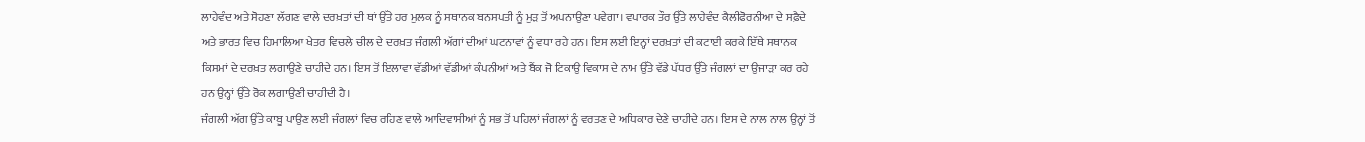ਲਾਹੇਵੰਦ ਅਤੇ ਸੋਹਣਾ ਲੱਗਣ ਵਾਲੇ ਦਰਖ਼ਤਾਂ ਦੀ ਥਾਂ ਉੱਤੇ ਹਰ ਮੁਲਕ ਨੂੰ ਸਥਾਨਕ ਬਨਸਪਤੀ ਨੂੰ ਮੁੜ ਤੋਂ ਅਪਨਾਉਣਾ ਪਵੇਗਾ। ਵਪਾਰਕ ਤੌਰ ਉੱਤੇ ਲਾਹੇਵੰਦ ਕੈਲੀਫੋਰਨੀਆ ਦੇ ਸਫ਼ੈਦੇ ਅਤੇ ਭਾਰਤ ਵਿਚ ਹਿਮਾਲਿਆ ਖੇਤਰ ਵਿਚਲੇ ਚੀਲ ਦੇ ਦਰਖ਼ਤ ਜੰਗਲੀ ਅੱਗਾਂ ਦੀਆਂ ਘਟਨਾਵਾਂ ਨੂੰ ਵਧਾ ਰਹੇ ਹਨ। ਇਸ ਲਈ ਇਨ੍ਹਾਂ ਦਰਖ਼ਤਾਂ ਦੀ ਕਟਾਈ ਕਰਕੇ ਇੱਥੇ ਸਥਾਨਕ ਕਿਸਮਾਂ ਦੇ ਦਰਖ਼ਤ ਲਗਾਉਣੇ ਚਾਹੀਦੇ ਹਨ। ਇਸ ਤੋਂ ਇਲਾਵਾ ਵੱਡੀਆਂ ਵੱਡੀਆਂ ਕੰਪਨੀਆਂ ਅਤੇ ਬੈਂਕ ਜੋ ਟਿਕਾਉ ਵਿਕਾਸ ਦੇ ਨਾਮ ਉੱਤੇ ਵੱਡੇ ਪੱਧਰ ਉੱਤੇ ਜੰਗਲਾਂ ਦਾ ਉਜਾੜਾ ਕਰ ਰਹੇ ਹਨ ਉਨ੍ਹਾਂ ਉੱਤੇ ਰੋਕ ਲਗਾਉਣੀ ਚਾਹੀਦੀ ਹੈ।
ਜੰਗਲੀ ਅੱਗ ਉੱਤੇ ਕਾਬੂ ਪਾਉਣ ਲਈ ਜੰਗਲਾਂ ਵਿਚ ਰਹਿਣ ਵਾਲੇ ਆਦਿਵਾਸੀਆਂ ਨੂੰ ਸਭ ਤੋਂ ਪਹਿਲਾਂ ਜੰਗਲਾਂ ਨੂੰ ਵਰਤਣ ਦੇ ਅਧਿਕਾਰ ਦੇਣੇ ਚਾਹੀਦੇ ਹਨ। ਇਸ ਦੇ ਨਾਲ ਨਾਲ ਉਨ੍ਹਾਂ ਤੋਂ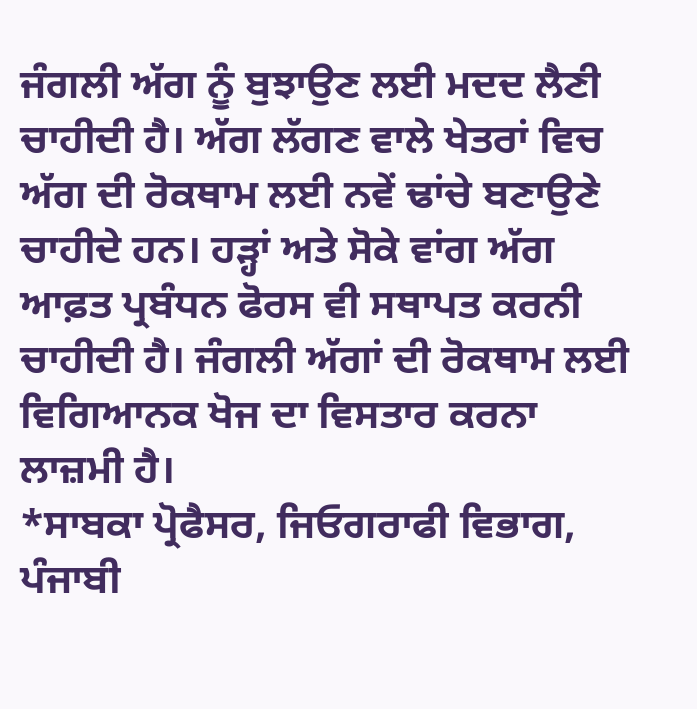ਜੰਗਲੀ ਅੱਗ ਨੂੰ ਬੁਝਾਉਣ ਲਈ ਮਦਦ ਲੈਣੀ ਚਾਹੀਦੀ ਹੈ। ਅੱਗ ਲੱਗਣ ਵਾਲੇ ਖੇਤਰਾਂ ਵਿਚ ਅੱਗ ਦੀ ਰੋਕਥਾਮ ਲਈ ਨਵੇਂ ਢਾਂਚੇ ਬਣਾਉਣੇ ਚਾਹੀਦੇ ਹਨ। ਹੜ੍ਹਾਂ ਅਤੇ ਸੋਕੇ ਵਾਂਗ ਅੱਗ ਆਫ਼ਤ ਪ੍ਰਬੰਧਨ ਫੋਰਸ ਵੀ ਸਥਾਪਤ ਕਰਨੀ ਚਾਹੀਦੀ ਹੈ। ਜੰਗਲੀ ਅੱਗਾਂ ਦੀ ਰੋਕਥਾਮ ਲਈ ਵਿਗਿਆਨਕ ਖੋਜ ਦਾ ਵਿਸਤਾਰ ਕਰਨਾ ਲਾਜ਼ਮੀ ਹੈ।
*ਸਾਬਕਾ ਪ੍ਰੋਫੈਸਰ, ਜਿਓਗਰਾਫੀ ਵਿਭਾਗ, ਪੰਜਾਬੀ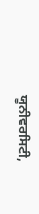ਯੂਨੀਵਰਸਿਟੀ,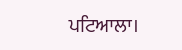ਪਟਿਆਲਾ।